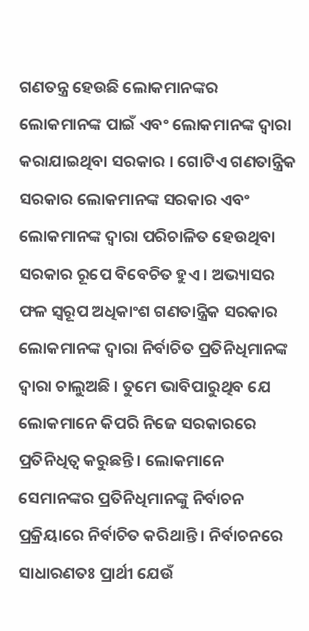ଗଣତନ୍ତ୍ର ହେଉଛି ଲୋକମାନଙ୍କର ଲୋକମାନଙ୍କ ପାଇଁ ଏବଂ ଲୋକମାନଙ୍କ ଦ୍ଵାରା କରାଯାଇଥିବା ସରକାର । ଗୋଟିଏ ଗଣତାନ୍ତ୍ରିକ ସରକାର ଲୋକମାନଙ୍କ ସରକାର ଏବଂ ଲୋକମାନଙ୍କ ଦ୍ଵାରା ପରିଚାଳିତ ହେଉଥିବା ସରକାର ରୂପେ ବିବେଚିତ ହୁଏ । ଅଭ୍ୟାସର ଫଳ ସ୍ୱରୂପ ଅଧିକାଂଶ ଗଣତାନ୍ତ୍ରିକ ସରକାର ଲୋକମାନଙ୍କ ଦ୍ଵାରା ନିର୍ବାଚିତ ପ୍ରତିନିଧିମାନଙ୍କ ଦ୍ଵାରା ଚାଲୁଅଛି । ତୁମେ ଭାବିପାରୁଥିବ ଯେ ଲୋକମାନେ କିପରି ନିଜେ ସରକାରରେ ପ୍ରତିନିଧିତ୍ଵ କରୁଛନ୍ତି । ଲୋକମାନେ ସେମାନଙ୍କର ପ୍ରତିନିଧିମାନଙ୍କୁ ନିର୍ବାଚନ ପ୍ରକ୍ରିୟାରେ ନିର୍ବାଚିତ କରିଥାନ୍ତି । ନିର୍ବାଚନରେ ସାଧାରଣତଃ ପ୍ରାର୍ଥୀ ଯେଉଁ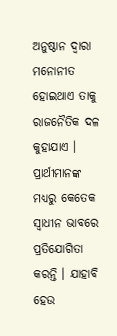ଅନୁଷ୍ଠାନ ଦ୍ଵାରା ମନୋନୀତ ହୋଇଥାଏ ତାକୁ ରାଜନୈତିକ ଦଳ କୁହାଯାଏ । ପ୍ରାର୍ଥୀମାନଙ୍କ ମଧ୍ୟରୁ କେତେକ ସ୍ଵାଧୀନ ଭାବରେ ପ୍ରତିଯୋଗିତା କରନ୍ତି । ଯାହାବି ହେଉ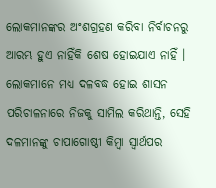ଲୋକମାନଙ୍କର ଅଂଶଗ୍ରହଣ କରିବା ନିର୍ବାଚନରୁ ଆରମ୍ଭ ହୁଏ ନାହିଁକି ଶେଷ ହୋଇଯାଏ ନାହିଁ । ଲୋକମାନେ ମଧ୍ୟ ଦଳବଦ୍ଧ ହୋଇ ଶାସନ ପରିଚାଳନାରେ ନିଜକୁ ସାମିଲ କରିଥାନ୍ତି, ସେହି ଦଳମାନଙ୍କୁ ଚାପାଗୋଷ୍ଠୀ କିମ୍ବା ସ୍ଵାର୍ଥପର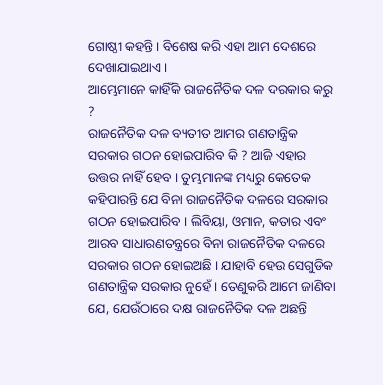ଗୋଷ୍ଠୀ କହନ୍ତି । ବିଶେଷ କରି ଏହା ଆମ ଦେଶରେ ଦେଖାଯାଇଥାଏ ।
ଆମ୍ଭେମାନେ କାହିଁକି ରାଜନୈତିକ ଦଳ ଦରକାର କରୁ ?
ରାଜନୈତିକ ଦଳ ବ୍ୟତୀତ ଆମର ଗଣତାନ୍ତ୍ରିକ ସରକାର ଗଠନ ହୋଇପାରିବ କି ? ଆଜି ଏହାର ଉତ୍ତର ନାହିଁ ହେବ । ତୁମ୍ଭମାନଙ୍କ ମଧ୍ୟରୁ କେତେକ କହିପାରନ୍ତି ଯେ ବିନା ରାଜନୈତିକ ଦଳରେ ସରକାର ଗଠନ ହୋଇପାରିବ । ଲିବିୟା, ଓମାନ, କତାର ଏବଂ ଆରବ ସାଧାରଣତନ୍ତ୍ରରେ ବିନା ରାଜନୈତିକ ଦଳରେ ସରକାର ଗଠନ ହୋଇଅଛି । ଯାହାବି ହେଉ ସେଗୁଡିକ ଗଣତାନ୍ତ୍ରିକ ସରକାର ନୁହେଁ । ତେଣୁକରି ଆମେ ଜାଣିବା ଯେ, ଯେଉଁଠାରେ ଦକ୍ଷ ରାଜନୈତିକ ଦଳ ଅଛନ୍ତି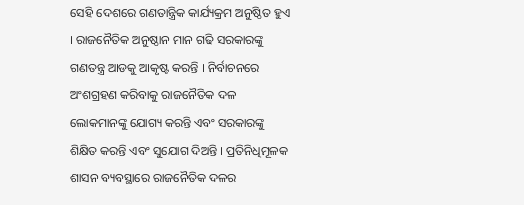ସେହି ଦେଶରେ ଗଣତାନ୍ତ୍ରିକ କାର୍ଯ୍ୟକ୍ରମ ଅନୁଷ୍ଠିତ ହୁଏ । ରାଜନୈତିକ ଅନୁଷ୍ଠାନ ମାନ ଗଢି ସରକାରଙ୍କୁ ଗଣତନ୍ତ୍ର ଆଡକୁ ଆକୃଷ୍ଟ କରନ୍ତି । ନିର୍ବାଚନରେ ଅଂଶଗ୍ରହଣ କରିବାକୁ ରାଜନୈତିକ ଦଳ ଲୋକମାନଙ୍କୁ ଯୋଗ୍ୟ କରନ୍ତି ଏବଂ ସରକାରଙ୍କୁ ଶିକ୍ଷିତ କରନ୍ତି ଏବଂ ସୁଯୋଗ ଦିଅନ୍ତି । ପ୍ରତିନିଧିମୂଳକ ଶାସନ ବ୍ୟବସ୍ଥାରେ ରାଜନୈତିକ ଦଳର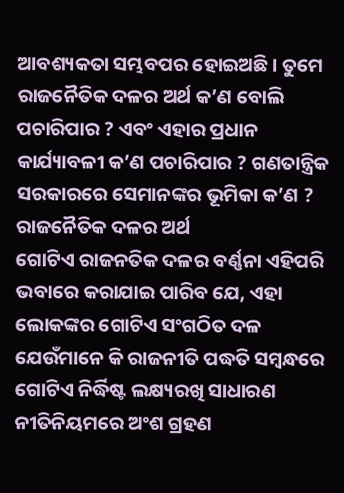ଆବଶ୍ୟକତା ସମ୍ଭବପର ହୋଇଅଛି । ତୁମେ ରାଜନୈତିକ ଦଳର ଅର୍ଥ କ’ଣ ବୋଲି ପଚାରିପାର ? ଏବଂ ଏହାର ପ୍ରଧାନ କାର୍ଯ୍ୟାବଳୀ କ’ଣ ପଚାରିପାର ? ଗଣତାନ୍ତ୍ରିକ ସରକାରରେ ସେମାନଙ୍କର ଭୂମିକା କ’ଣ ?
ରାଜନୈତିକ ଦଳର ଅର୍ଥ
ଗୋଟିଏ ରାଜନତିକ ଦଳର ବର୍ଣ୍ଣନା ଏହିପରି ଭବାରେ କରାଯାଇ ପାରିବ ଯେ, ଏହା ଲୋକଙ୍କର ଗୋଟିଏ ସଂଗଠିତ ଦଳ ଯେଉଁମାନେ କି ରାଜନୀତି ପଦ୍ଧତି ସମ୍ବନ୍ଧରେ ଗୋଟିଏ ନିର୍ଦ୍ଧିଷ୍ଟ ଲକ୍ଷ୍ୟରଖି ସାଧାରଣ ନୀତିନିୟମରେ ଅଂଶ ଗ୍ରହଣ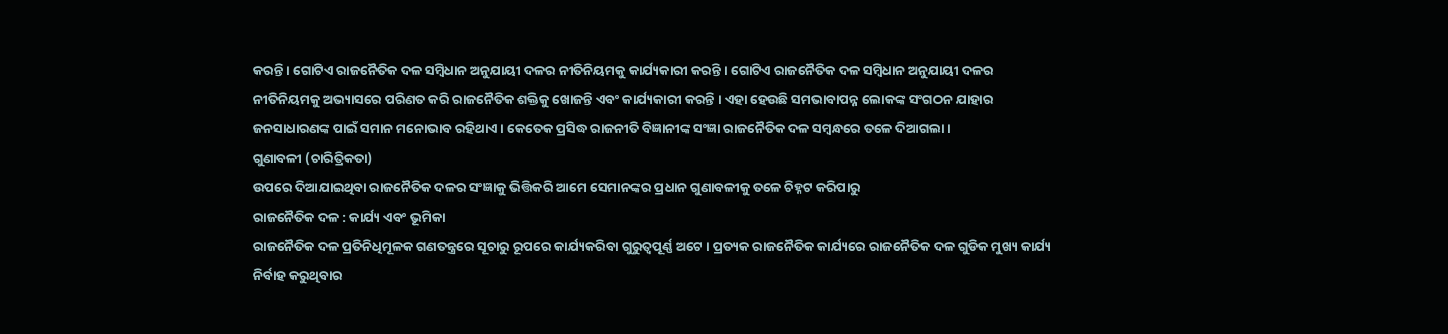କରନ୍ତି । ଗୋଟିଏ ରାଜନୈତିକ ଦଳ ସମ୍ବିଧାନ ଅନୁଯାୟୀ ଦଳର ନୀତିନିୟମକୁ କାର୍ଯ୍ୟକାରୀ କରନ୍ତି । ଗୋଟିଏ ରାଜନୈତିକ ଦଳ ସମ୍ବିଧାନ ଅନୁଯାୟୀ ଦଳର ନୀତିନିୟମକୁ ଅଭ୍ୟାସରେ ପରିଣତ କରି ରାଜନୈତିକ ଶକ୍ତିକୁ ଖୋଜନ୍ତି ଏବଂ କାର୍ଯ୍ୟକାରୀ କରନ୍ତି । ଏହା ହେଉଛି ସମଭାବାପନ୍ନ ଲୋକଙ୍କ ସଂଗଠନ ଯାହାର ଜନସାଧାରଣଙ୍କ ପାଇଁ ସମାନ ମନୋଭାବ ରହିଥାଏ । କେତେକ ପ୍ରସିଦ୍ଧ ରାଜନୀତି ବିଜ୍ଞାନୀଙ୍କ ସଂଜ୍ଞା ରାଜନୈତିକ ଦଳ ସମ୍ବନ୍ଧରେ ତଳେ ଦିଆଗଲା ।
ଗୁଣାବଳୀ (ଚାରିତ୍ରିକତା)
ଉପରେ ଦିଆଯାଇଥିବା ରାଜନୈତିକ ଦଳର ସଂଜ୍ଞାକୁ ଭିତ୍ତିକରି ଆମେ ସେମାନଙ୍କର ପ୍ରଧାନ ଗୁଣାବଳୀକୁ ତଳେ ଚିହ୍ନଟ କରିପାରୁ
ରାଜନୈତିକ ଦଳ : କାର୍ଯ୍ୟ ଏବଂ ଭୂମିକା
ରାଜନୈତିକ ଦଳ ପ୍ରତିନିଧିମୂଳକ ଗଣତନ୍ତ୍ରରେ ସୂଚାରୁ ରୂପରେ କାର୍ଯ୍ୟକରିବା ଗୁରୁତ୍ୱପୂର୍ଣ୍ଣ ଅଟେ । ପ୍ରତ୍ୟକ ରାଜନୈତିକ କାର୍ଯ୍ୟରେ ରାଜନୈତିକ ଦଳ ଗୁଡିକ ମୁଖ୍ୟ କାର୍ଯ୍ୟ ନିର୍ବାହ କରୁଥିବାର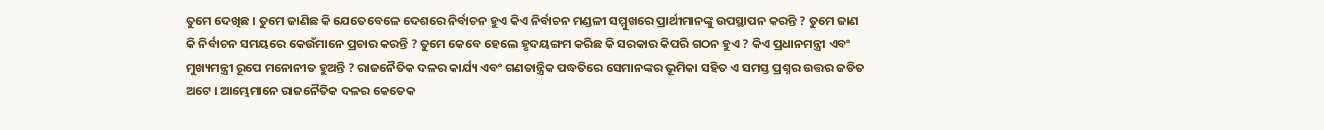ତୁମେ ଦେଖିଛ । ତୁମେ ଜାଣିଛ କି ଯେତେବେଳେ ଦେଶରେ ନିର୍ବାଚନ ହୁଏ କିଏ ନିର୍ବାଚନ ମଣ୍ଡଳୀ ସମ୍ମୁଖରେ ପ୍ରାର୍ଥୀମାନଙ୍କୁ ଉପସ୍ଥାପନ କରନ୍ତି ? ତୁମେ ଜାଣ କି ନିର୍ବାଚନ ସମୟରେ କେଉଁମାନେ ପ୍ରଚାର କରନ୍ତି ? ତୁମେ କେବେ ହେଲେ ହୃଦୟଙ୍ଗମ କରିଛ କି ସରକାର କିପରି ଗଠନ ହୁଏ ? କିଏ ପ୍ରଧାନମନ୍ତ୍ରୀ ଏବଂ ମୁଖ୍ୟମନ୍ତ୍ରୀ ରୂପେ ମନୋନୀତ ହୁଅନ୍ତି ? ରାଜନୈତିକ ଦଳର କାର୍ଯ୍ୟ ଏବଂ ଗଣତାନ୍ତ୍ରିକ ପଦ୍ଧତିରେ ସେମାନଙ୍କର ଭୂମିକା ସହିତ ଏ ସମସ୍ତ ପ୍ରଶ୍ନର ଉତ୍ତର ଜଡିତ ଅଟେ । ଆମ୍ଭେମାନେ ରାଜନୈତିକ ଦଳର କେତେକ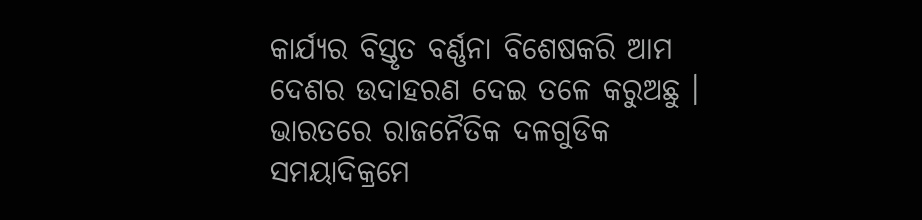କାର୍ଯ୍ୟର ବିସ୍ତୃତ ବର୍ଣ୍ଣନା ବିଶେଷକରି ଆମ ଦେଶର ଉଦାହରଣ ଦେଇ ତଳେ କରୁଅଛୁ ।
ଭାରତରେ ରାଜନୈତିକ ଦଳଗୁଡିକ ସମୟାଦିକ୍ରମେ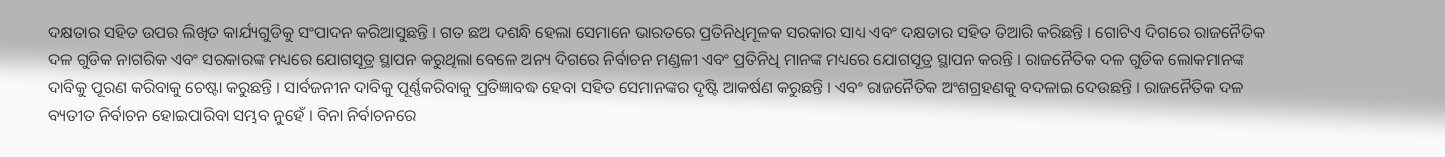ଦକ୍ଷତାର ସହିତ ଉପର ଲିଖିତ କାର୍ଯ୍ୟଗୁଡିକୁ ସଂପାଦନ କରିଆସୁଛନ୍ତି । ଗତ ଛଅ ଦଶନ୍ଧି ହେଲା ସେମାନେ ଭାରତରେ ପ୍ରତିନିଧିମୂଳକ ସରକାର ସାଧ୍ୟ ଏବଂ ଦକ୍ଷତାର ସହିତ ତିଆରି କରିଛନ୍ତି । ଗୋଟିଏ ଦିଗରେ ରାଜନୈତିକ ଦଳ ଗୁଡିକ ନାଗରିକ ଏବଂ ସରକାରଙ୍କ ମଧ୍ୟରେ ଯୋଗସୂତ୍ର ସ୍ଥାପନ କରୁଥିଲା ବେଳେ ଅନ୍ୟ ଦିଗରେ ନିର୍ବାଚନ ମଣ୍ଡଳୀ ଏବଂ ପ୍ରତିନିଧି ମାନଙ୍କ ମଧ୍ୟରେ ଯୋଗସୂତ୍ର ସ୍ଥାପନ କରନ୍ତି । ରାଜନୈତିକ ଦଳ ଗୁଡିକ ଲୋକମାନଙ୍କ ଦାବିକୁ ପୂରଣ କରିବାକୁ ଚେଷ୍ଟା କରୁଛନ୍ତି । ସାର୍ବଜନୀନ ଦାବିକୁ ପୂର୍ଣ୍ଣକରିବାକୁ ପ୍ରତିଜ୍ଞାବଦ୍ଧ ହେବା ସହିତ ସେମାନଙ୍କର ଦୃଷ୍ଟି ଆକର୍ଷଣ କରୁଛନ୍ତି । ଏବଂ ରାଜନୈତିକ ଅଂଶଗ୍ରହଣକୁ ବଦଳାଇ ଦେଉଛନ୍ତି । ରାଜନୈତିକ ଦଳ ବ୍ୟତୀତ ନିର୍ବାଚନ ହୋଇପାରିବା ସମ୍ଭବ ନୁହେଁ । ବିନା ନିର୍ବାଚନରେ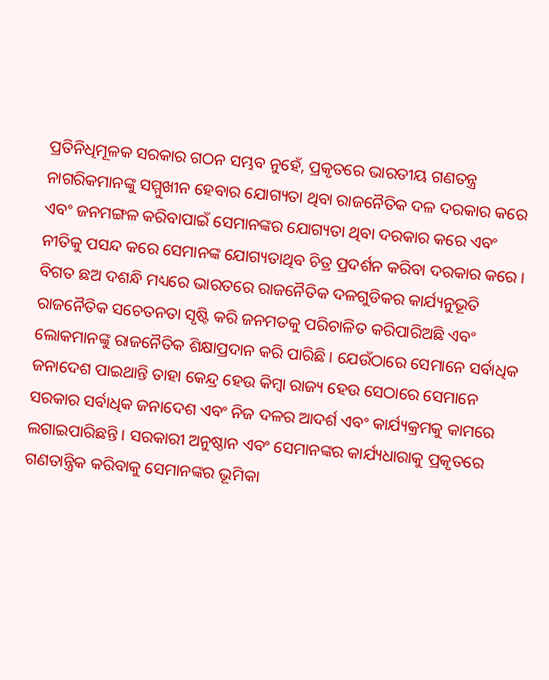ପ୍ରତିନିଧିମୂଳକ ସରକାର ଗଠନ ସମ୍ଭବ ନୁହେଁ, ପ୍ରକୃତରେ ଭାରତୀୟ ଗଣତନ୍ତ୍ର ନାଗରିକମାନଙ୍କୁ ସମ୍ମୁଖୀନ ହେବାର ଯୋଗ୍ୟତା ଥିବା ରାଜନୈତିକ ଦଳ ଦରକାର କରେ ଏବଂ ଜନମଙ୍ଗଳ କରିବାପାଇଁ ସେମାନଙ୍କର ଯୋଗ୍ୟତା ଥିବା ଦରକାର କରେ ଏବଂ ନୀତିକୁ ପସନ୍ଦ କରେ ସେମାନଙ୍କ ଯୋଗ୍ୟତାଥିବ ଚିତ୍ର ପ୍ରଦର୍ଶନ କରିବା ଦରକାର କରେ ।
ବିଗତ ଛଅ ଦଶନ୍ଧି ମଧ୍ୟରେ ଭାରତରେ ରାଜନୈତିକ ଦଳଗୁଡିକର କାର୍ଯ୍ୟନୁଭୂତି ରାଜନୈତିକ ସଚେତନତା ସୃଷ୍ଟି କରି ଜନମତକୁ ପରିଚାଳିତ କରିପାରିଅଛି ଏବଂ ଲୋକମାନଙ୍କୁ ରାଜନୈତିକ ଶିକ୍ଷାପ୍ରଦାନ କରି ପାରିଛି । ଯେଉଁଠାରେ ସେମାନେ ସର୍ବାଧିକ ଜନାଦେଶ ପାଇଥାନ୍ତି ତାହା କେନ୍ଦ୍ର ହେଉ କିମ୍ବା ରାଜ୍ୟ ହେଉ ସେଠାରେ ସେମାନେ ସରକାର ସର୍ବାଧିକ ଜନାଦେଶ ଏବଂ ନିଜ ଦଳର ଆଦର୍ଶ ଏବଂ କାର୍ଯ୍ୟକ୍ରମକୁ କାମରେ ଲଗାଇପାରିଛନ୍ତି । ସରକାରୀ ଅନୁଷ୍ଠାନ ଏବଂ ସେମାନଙ୍କର କାର୍ଯ୍ୟଧାରାକୁ ପ୍ରକୃତରେ ଗଣତାନ୍ତ୍ରିକ କରିବାକୁ ସେମାନଙ୍କର ଭୂମିକା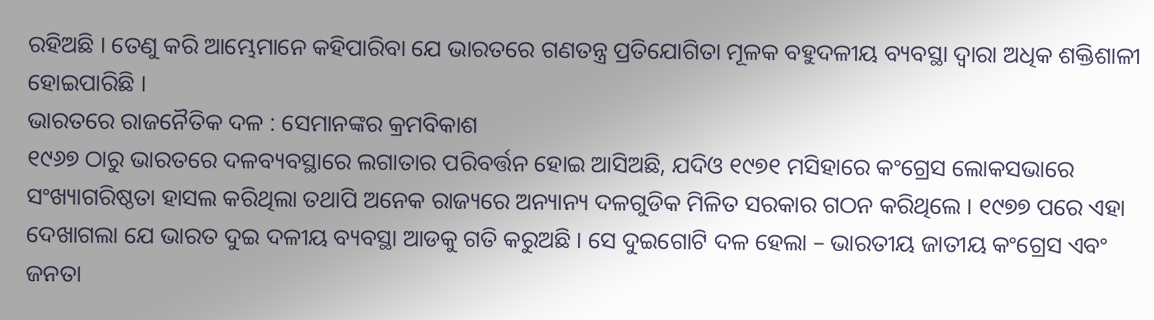ରହିଅଛି । ତେଣୁ କରି ଆମ୍ଭେମାନେ କହିପାରିବା ଯେ ଭାରତରେ ଗଣତନ୍ତ୍ର ପ୍ରତିଯୋଗିତା ମୂଳକ ବହୁଦଳୀୟ ବ୍ୟବସ୍ଥା ଦ୍ଵାରା ଅଧିକ ଶକ୍ତିଶାଳୀ ହୋଇପାରିଛି ।
ଭାରତରେ ରାଜନୈତିକ ଦଳ : ସେମାନଙ୍କର କ୍ରମବିକାଶ
୧୯୬୭ ଠାରୁ ଭାରତରେ ଦଳବ୍ୟବସ୍ଥାରେ ଲଗାତାର ପରିବର୍ତ୍ତନ ହୋଇ ଆସିଅଛି, ଯଦିଓ ୧୯୭୧ ମସିହାରେ କଂଗ୍ରେସ ଲୋକସଭାରେ ସଂଖ୍ୟାଗରିଷ୍ଠତା ହାସଲ କରିଥିଲା ତଥାପି ଅନେକ ରାଜ୍ୟରେ ଅନ୍ୟାନ୍ୟ ଦଳଗୁଡିକ ମିଳିତ ସରକାର ଗଠନ କରିଥିଲେ । ୧୯୭୭ ପରେ ଏହା ଦେଖାଗଲା ଯେ ଭାରତ ଦୁଇ ଦଳୀୟ ବ୍ୟବସ୍ଥା ଆଡକୁ ଗତି କରୁଅଛି । ସେ ଦୁଇଗୋଟି ଦଳ ହେଲା – ଭାରତୀୟ ଜାତୀୟ କଂଗ୍ରେସ ଏବଂ ଜନତା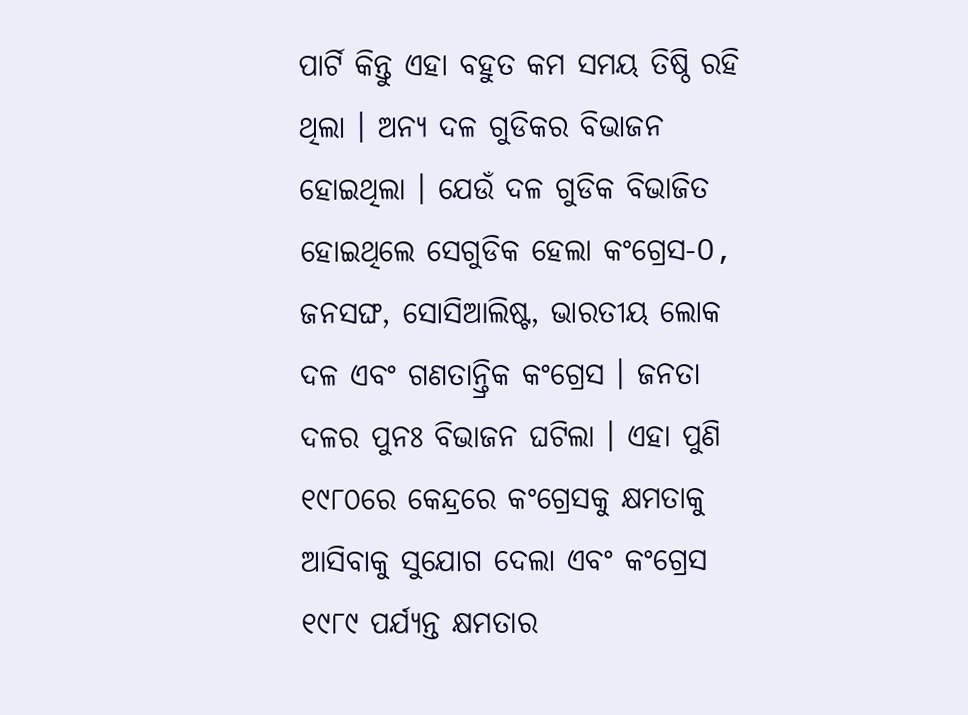ପାର୍ଟି କିନ୍ତୁ ଏହା ବହୁତ କମ ସମୟ ତିଷ୍ଠି ରହି ଥିଲା । ଅନ୍ୟ ଦଳ ଗୁଡିକର ବିଭାଜନ ହୋଇଥିଲା । ଯେଉଁ ଦଳ ଗୁଡିକ ବିଭାଜିତ ହୋଇଥିଲେ ସେଗୁଡିକ ହେଲା କଂଗ୍ରେସ-O, ଜନସଙ୍ଘ, ସୋସିଆଲିଷ୍ଟ, ଭାରତୀୟ ଲୋକ ଦଳ ଏବଂ ଗଣତାନ୍ତ୍ରିକ କଂଗ୍ରେସ । ଜନତା ଦଳର ପୁନଃ ବିଭାଜନ ଘଟିଲା । ଏହା ପୁଣି ୧୯୮୦ରେ କେନ୍ଦ୍ରରେ କଂଗ୍ରେସକୁ କ୍ଷମତାକୁ ଆସିବାକୁ ସୁଯୋଗ ଦେଲା ଏବଂ କଂଗ୍ରେସ ୧୯୮୯ ପର୍ଯ୍ୟନ୍ତ କ୍ଷମତାର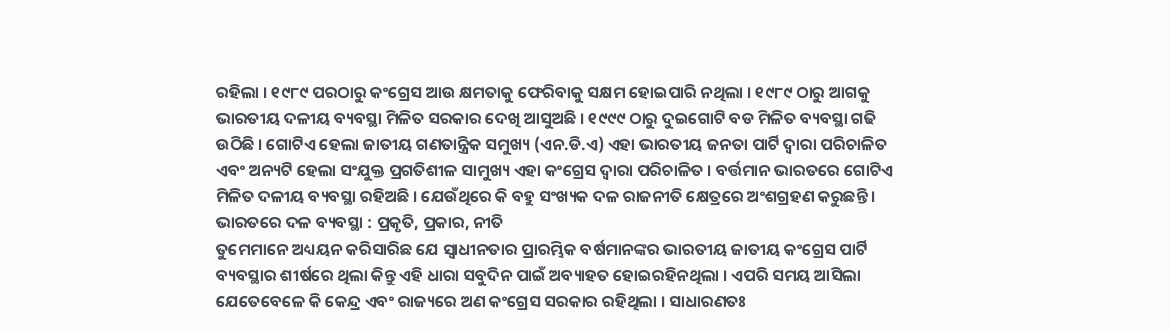ରହିଲା । ୧୯୮୯ ପରଠାରୁ କଂଗ୍ରେସ ଆଉ କ୍ଷମତାକୁ ଫେରିବାକୁ ସକ୍ଷମ ହୋଇପାରି ନଥିଲା । ୧୯୮୯ ଠାରୁ ଆଗକୁ ଭାରତୀୟ ଦଳୀୟ ବ୍ୟବସ୍ଥା ମିଳିତ ସରକାର ଦେଖି ଆସୁଅଛି । ୧୯୯୯ ଠାରୁ ଦୁଇଗୋଟି ବଡ ମିଳିତ ବ୍ୟବସ୍ଥା ଗଢି ଉଠିଛି । ଗୋଟିଏ ହେଲା ଜାତୀୟ ଗଣତାନ୍ତ୍ରିକ ସମୁଖ୍ୟ (ଏନ.ଡି.ଏ) ଏହା ଭାରତୀୟ ଜନତା ପାର୍ଟି ଦ୍ଵାରା ପରିଚାଳିତ ଏବଂ ଅନ୍ୟଟି ହେଲା ସଂଯୁକ୍ତ ପ୍ରଗତିଶୀଳ ସାମୁଖ୍ୟ ଏହା କଂଗ୍ରେସ ଦ୍ଵାରା ପରିଚାଳିତ । ବର୍ତ୍ତମାନ ଭାରତରେ ଗୋଟିଏ ମିଳିତ ଦଳୀୟ ବ୍ୟବସ୍ଥା ରହିଅଛି । ଯେଉଁଥିରେ କି ବହୁ ସଂଖ୍ୟକ ଦଳ ରାଜନୀତି କ୍ଷେତ୍ରରେ ଅଂଶଗ୍ରହଣ କରୁଛନ୍ତି ।
ଭାରତରେ ଦଳ ବ୍ୟବସ୍ଥା : ପ୍ରକୃତି, ପ୍ରକାର, ନୀତି
ତୁମେମାନେ ଅଧ୍ୟୟନ କରିସାରିଛ ଯେ ସ୍ଵାଧୀନତାର ପ୍ରାରମ୍ଭିକ ବର୍ଷମାନଙ୍କର ଭାରତୀୟ ଜାତୀୟ କଂଗ୍ରେସ ପାର୍ଟି ବ୍ୟବସ୍ଥାର ଶୀର୍ଷରେ ଥିଲା କିନ୍ତୁ ଏହି ଧାରା ସବୁଦିନ ପାଇଁ ଅବ୍ୟାହତ ହୋଇରହିନଥିଲା । ଏପରି ସମୟ ଆସିଲା ଯେତେବେଳେ କି କେନ୍ଦ୍ର ଏବଂ ରାଜ୍ୟରେ ଅଣ କଂଗ୍ରେସ ସରକାର ରହିଥିଲା । ସାଧାରଣତଃ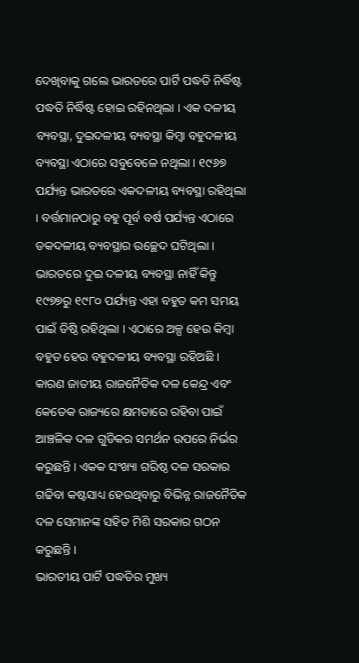ଦେଖିବାକୁ ଗଲେ ଭାରତରେ ପାର୍ଟି ପଦ୍ଧତି ନିର୍ଦ୍ଧିଷ୍ଟ ପଦ୍ଧତି ନିର୍ଦ୍ଧିଷ୍ଟ ହୋଇ ରହିନଥିଲା । ଏକ ଦଳୀୟ ବ୍ୟବସ୍ଥା, ଦୁଇଦଳୀୟ ବ୍ୟବସ୍ଥା କିମ୍ବା ବହୁଦଳୀୟ ବ୍ୟବସ୍ଥା ଏଠାରେ ସବୁବେଳେ ନଥିଲା । ୧୯୬୭ ପର୍ଯ୍ୟନ୍ତ ଭାରତରେ ଏକଦଳୀୟ ବ୍ୟବସ୍ଥା ରହିଥିଲା । ବର୍ତ୍ତମାନଠାରୁ ବହୁ ପୂର୍ବ ବର୍ଷ ପର୍ଯ୍ୟନ୍ତ ଏଠାରେ ଡକଦଳୀୟ ବ୍ୟବସ୍ଥାର ଉଚ୍ଛେଦ ଘଟିଥିଲା । ଭାରତରେ ଦୁଇ ଦଳୀୟ ବ୍ୟବସ୍ଥା ନାହିଁ କିନ୍ତୁ ୧୯୭୭ରୁ ୧୯୮୦ ପର୍ଯ୍ୟନ୍ତ ଏହା ବହୁତ କମ ସମୟ ପାଇଁ ତିଷ୍ଠି ରହିଥିଲା । ଏଠାରେ ଅଳ୍ପ ହେଉ କିମ୍ବା ବହୁତ ହେଉ ବହୁଦଳୀୟ ବ୍ୟବସ୍ଥା ରହିଅଛି । କାରଣ ଜାତୀୟ ରାଜନୈତିକ ଦଳ କେନ୍ଦ୍ର ଏବଂ କେତେକ ରାଜ୍ୟରେ କ୍ଷମତାରେ ରହିବା ପାଇଁ ଆଞ୍ଚଳିକ ଦଳ ଗୁଡିକର ସମର୍ଥନ ଉପରେ ନିର୍ଭର କରୁଛନ୍ତି । ଏକକ ସଂଖ୍ୟା ଗରିଷ୍ଠ ଦଳ ସରକାର ଗଢିବା କଷ୍ଟସାଧ୍ୟ ହେଉଥିବାରୁ ବିଭିନ୍ନ ରାଜନୈତିକ ଦଳ ସେମାନଙ୍କ ସହିତ ମିଶି ସରକାର ଗଠନ କରୁଛନ୍ତି ।
ଭାରତୀୟ ପାର୍ଟି ପଦ୍ଧତିର ମୁଖ୍ୟ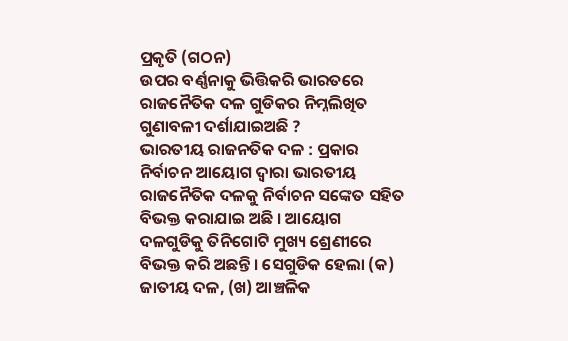ପ୍ରକୃତି (ଗଠନ)
ଉପର ବର୍ଣ୍ଣନାକୁ ଭିତ୍ତିକରି ଭାରତରେ ରାଜନୈତିକ ଦଳ ଗୁଡିକର ନିମ୍ନଲିଖିତ ଗୁଣାବଳୀ ଦର୍ଶାଯାଇଅଛି ?
ଭାରତୀୟ ରାଜନତିକ ଦଳ : ପ୍ରକାର
ନିର୍ବାଚନ ଆୟୋଗ ଦ୍ଵାରା ଭାରତୀୟ ରାଜନୈତିକ ଦଳକୁ ନିର୍ବାଚନ ସଙ୍କେତ ସହିତ ବିଭକ୍ତ କରାଯାଇ ଅଛି । ଆୟୋଗ ଦଳଗୁଡିକୁ ତିନିଗୋଟି ମୁଖ୍ୟ ଶ୍ରେଣୀରେ ବିଭକ୍ତ କରି ଅଛନ୍ତି । ସେଗୁଡିକ ହେଲା (କ) ଜାତୀୟ ଦଳ, (ଖ) ଆଞ୍ଚଳିକ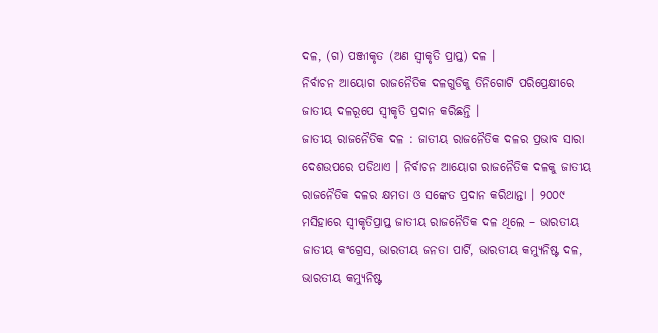ଦଳ, (ଗ) ପଞ୍ଜୀକୃତ (ଅଣ ସ୍ଵୀକୃତି ପ୍ରାପ୍ତ) ଦଳ ।
ନିର୍ବାଚନ ଆୟୋଗ ରାଜନୈତିକ ଦଳଗୁଡିକୁ ତିନିଗୋଟି ପରିପ୍ରେକ୍ଷୀରେ ଜାତୀୟ ଦଳରୂପେ ସ୍ଵୀକୃତି ପ୍ରଦାନ କରିଛନ୍ତି ।
ଜାତୀୟ ରାଜନୈତିକ ଦଳ : ଜାତୀୟ ରାଜନୈତିକ ଦଳର ପ୍ରଭାବ ସାରା ଦେଶଉପରେ ପଡିଥାଏ । ନିର୍ବାଚନ ଆୟୋଗ ରାଜନୈତିକ ଦଳକୁ ଜାତୀୟ ରାଜନୈତିକ ଦଳର କ୍ଷମତା ଓ ସଙ୍କେତ ପ୍ରଦାନ କରିଥାନ୍ତା । ୨୦୦୯ ମସିହାରେ ସ୍ଵୀକୃତିପ୍ରାପ୍ତ ଜାତୀୟ ରାଜନୈତିକ ଦଳ ଥିଲେ – ଭାରତୀୟ ଜାତୀୟ କଂଗ୍ରେସ, ଭାରତୀୟ ଜନତା ପାର୍ଟି, ଭାରତୀୟ କମ୍ୟୁନିଷ୍ଟ ଦଳ, ଭାରତୀୟ କମ୍ୟୁନିଷ୍ଟ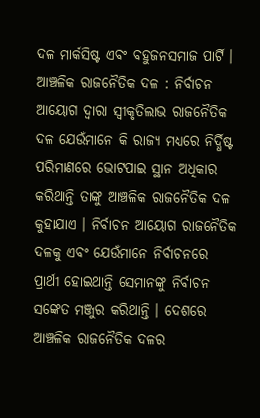ଦଳ ମାର୍କସିଷ୍ଟ ଏବଂ ବହୁଜନସମାଜ ପାର୍ଟି ।
ଆଞ୍ଚଳିକ ରାଜନୈତିକ ଦଳ : ନିର୍ବାଚନ ଆୟୋଗ ଦ୍ଵାରା ସ୍ଵୀକୃତିଲାଭ ରାଜନୈତିକ ଦଳ ଯେଉଁମାନେ କି ରାଜ୍ୟ ମଧ୍ୟରେ ନିର୍ଦ୍ଧିଷ୍ଟ ପରିମାଣରେ ଭୋଟପାଇ ସ୍ଥାନ ଅଧିକାର କରିଥାନ୍ତି ତାଙ୍କୁ ଆଞ୍ଚଳିକ ରାଜନୈତିକ ଦଳ କୁହାଯାଏ । ନିର୍ବାଚନ ଆୟୋଗ ରାଜନୈତିକ ଦଳକୁ ଏବଂ ଯେଉଁମାନେ ନିର୍ବାଚନରେ ପ୍ରାର୍ଥୀ ହୋଇଥାନ୍ତି ସେମାନଙ୍କୁ ନିର୍ବାଚନ ସଙ୍କେତ ମଞ୍ଜୁର କରିଥାନ୍ତି । ଦେଶରେ ଆଞ୍ଚଳିକ ରାଜନୈତିକ ଦଳର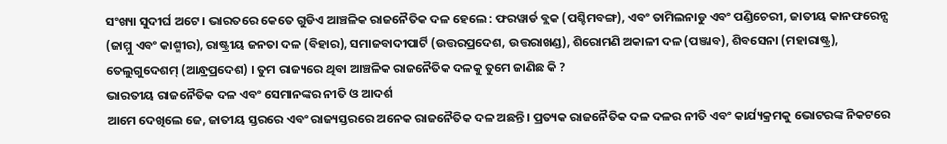ସଂଖ୍ୟା ସୁଦୀର୍ଘ ଅଟେ । ଭାରତରେ କେତେ ଗୁଡିଏ ଆଞ୍ଚଳିକ ରାଜନୈତିକ ଦଳ ହେଲେ : ଫରୱାର୍ଡ ବ୍ଲକ (ପଶ୍ଚିମବଙ୍ଗ), ଏବଂ ତାମିଲନାଡୁ ଏବଂ ପଣ୍ଡିଚେରୀ, ଜାତୀୟ କାନଫରେନ୍ସ (ଜାମ୍ମୁ ଏବଂ କାଶ୍ମୀର), ରାଷ୍ଟ୍ରୀୟ ଜନତା ଦଳ (ବିହାର), ସମାଜବାଦୀପାର୍ଟି (ଉତ୍ତରପ୍ରଦେଶ, ଉତ୍ତରାଖଣ୍ଡ), ଶିରୋମଣି ଅକାଳୀ ଦଳ (ପଞ୍ଜାବ), ଶିବସେନା (ମହାରାଷ୍ଟ୍ର), ତେଲୁଗୁଦେଶମ୍ (ଆନ୍ଧ୍ରପ୍ରଦେଶ) । ତୁମ ରାଜ୍ୟରେ ଥିବା ଆଞ୍ଚଳିକ ରାଜନୈତିକ ଦଳକୁ ତୁମେ ଜାଣିଛ କି ?
ଭାରତୀୟ ରାଜନୈତିକ ଦଳ ଏବଂ ସେମାନଙ୍କର ନୀତି ଓ ଆଦର୍ଶ
ଆମେ ଦେଖିଲେ ଜେ, ଜାତୀୟ ସ୍ତରରେ ଏବଂ ରାଜ୍ୟସ୍ତରରେ ଅନେକ ରାଜନୈତିକ ଦଳ ଅଛନ୍ତି । ପ୍ରତ୍ୟକ ରାଜନୈତିକ ଦଳ ଦଳର ନୀତି ଏବଂ କାର୍ଯ୍ୟକ୍ରମକୁ ଭୋଟରଙ୍କ ନିକଟରେ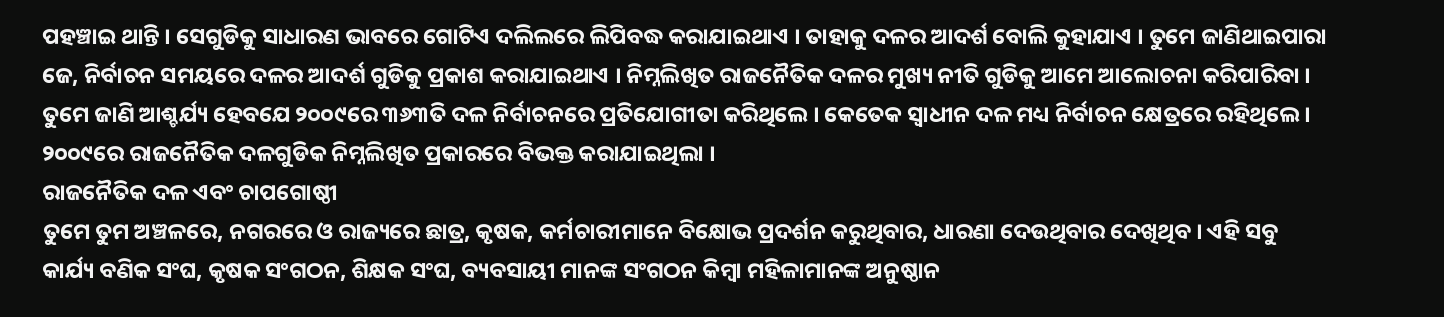ପହଞ୍ଚାଇ ଥାନ୍ତି । ସେଗୁଡିକୁ ସାଧାରଣ ଭାବରେ ଗୋଟିଏ ଦଲିଲରେ ଲିପିବଦ୍ଧ କରାଯାଇଥାଏ । ତାହାକୁ ଦଳର ଆଦର୍ଶ ବୋଲି କୁହାଯାଏ । ତୁମେ ଜାଣିଥାଇପାରା ଜେ, ନିର୍ବାଚନ ସମୟରେ ଦଳର ଆଦର୍ଶ ଗୁଡିକୁ ପ୍ରକାଶ କରାଯାଇଥାଏ । ନିମ୍ନଲିଖିତ ରାଜନୈତିକ ଦଳର ମୁଖ୍ୟ ନୀତି ଗୁଡିକୁ ଆମେ ଆଲୋଚନା କରିପାରିବା ।
ତୁମେ ଜାଣି ଆଶ୍ଚର୍ଯ୍ୟ ହେବଯେ ୨୦୦୯ରେ ୩୬୩ତି ଦଳ ନିର୍ବାଚନରେ ପ୍ରତିଯୋଗୀତା କରିଥିଲେ । କେତେକ ସ୍ଵାଧୀନ ଦଳ ମଧ୍ୟ ନିର୍ବାଚନ କ୍ଷେତ୍ରରେ ରହିଥିଲେ । ୨୦୦୯ରେ ରାଜନୈତିକ ଦଳଗୁଡିକ ନିମ୍ନଲିଖିତ ପ୍ରକାରରେ ବିଭକ୍ତ କରାଯାଇଥିଲା ।
ରାଜନୈତିକ ଦଳ ଏବଂ ଚାପଗୋଷ୍ଠୀ
ତୁମେ ତୁମ ଅଞ୍ଚଳରେ, ନଗରରେ ଓ ରାଜ୍ୟରେ ଛାତ୍ର, କୃଷକ, କର୍ମଚାରୀମାନେ ବିକ୍ଷୋଭ ପ୍ରଦର୍ଶନ କରୁଥିବାର, ଧାରଣା ଦେଉଥିବାର ଦେଖିଥିବ । ଏହି ସବୁ କାର୍ଯ୍ୟ ବଣିକ ସଂଘ, କୃଷକ ସଂଗଠନ, ଶିକ୍ଷକ ସଂଘ, ବ୍ୟବସାୟୀ ମାନଙ୍କ ସଂଗଠନ କିମ୍ବା ମହିଳାମାନଙ୍କ ଅନୁଷ୍ଠାନ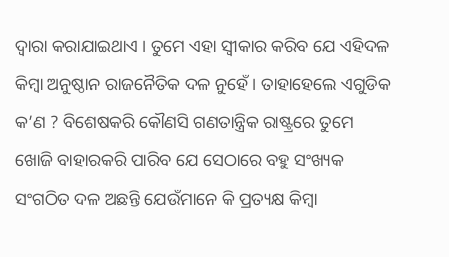ଦ୍ଵାରା କରାଯାଇଥାଏ । ତୁମେ ଏହା ସ୍ଵୀକାର କରିବ ଯେ ଏହିଦଳ କିମ୍ବା ଅନୁଷ୍ଠାନ ରାଜନୈତିକ ଦଳ ନୁହେଁ । ତାହାହେଲେ ଏଗୁଡିକ କ’ଣ ? ବିଶେଷକରି କୌଣସି ଗଣତାନ୍ତ୍ରିକ ରାଷ୍ଟ୍ରରେ ତୁମେ ଖୋଜି ବାହାରକରି ପାରିବ ଯେ ସେଠାରେ ବହୁ ସଂଖ୍ୟକ ସଂଗଠିତ ଦଳ ଅଛନ୍ତି ଯେଉଁମାନେ କି ପ୍ରତ୍ୟକ୍ଷ କିମ୍ବା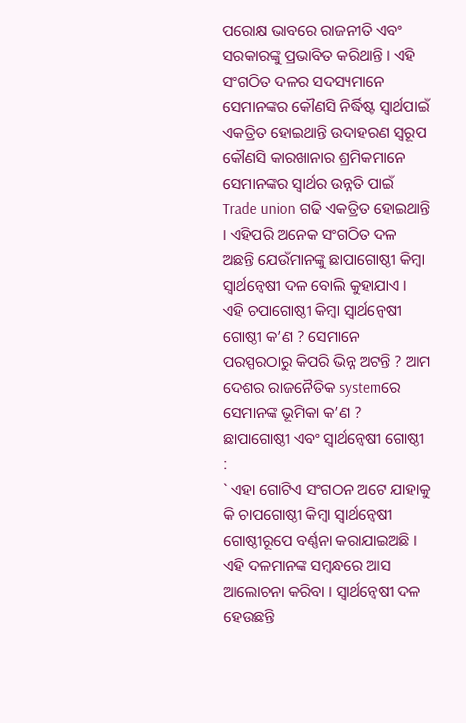ପରୋକ୍ଷ ଭାବରେ ରାଜନୀତି ଏବଂ ସରକାରଙ୍କୁ ପ୍ରଭାବିତ କରିଥାନ୍ତି । ଏହି ସଂଗଠିତ ଦଳର ସଦସ୍ୟମାନେ ସେମାନଙ୍କର କୌଣସି ନିର୍ଦ୍ଧିଷ୍ଟ ସ୍ଵାର୍ଥପାଇଁ ଏକତ୍ରିତ ହୋଇଥାନ୍ତି ଉଦାହରଣ ସ୍ୱରୂପ କୌଣସି କାରଖାନାର ଶ୍ରମିକମାନେ ସେମାନଙ୍କର ସ୍ଵାର୍ଥର ଉନ୍ନତି ପାଇଁ Trade union ଗଢି ଏକତ୍ରିତ ହୋଇଥାନ୍ତି । ଏହିପରି ଅନେକ ସଂଗଠିତ ଦଳ ଅଛନ୍ତି ଯେଉଁମାନଙ୍କୁ ଛାପାଗୋଷ୍ଠୀ କିମ୍ବା ସ୍ଵାର୍ଥନ୍ଵେଷୀ ଦଳ ବୋଲି କୁହାଯାଏ । ଏହି ଚପାଗୋଷ୍ଠୀ କିମ୍ବା ସ୍ଵାର୍ଥନ୍ଵେଷୀ ଗୋଷ୍ଠୀ କ’ଣ ? ସେମାନେ ପରସ୍ପରଠାରୁ କିପରି ଭିନ୍ନ ଅଟନ୍ତି ? ଆମ ଦେଶର ରାଜନୈତିକ systemରେ ସେମାନଙ୍କ ଭୂମିକା କ’ଣ ?
ଛାପାଗୋଷ୍ଠୀ ଏବଂ ସ୍ଵାର୍ଥନ୍ଵେଷୀ ଗୋଷ୍ଠୀ :
` ଏହା ଗୋଟିଏ ସଂଗଠନ ଅଟେ ଯାହାକୁ କି ଚାପଗୋଷ୍ଠୀ କିମ୍ବା ସ୍ଵାର୍ଥନ୍ଵେଷୀ ଗୋଷ୍ଠୀରୂପେ ବର୍ଣ୍ଣନା କରାଯାଇଅଛି । ଏହି ଦଳମାନଙ୍କ ସମ୍ବନ୍ଧରେ ଆସ ଆଲୋଚନା କରିବା । ସ୍ଵାର୍ଥନ୍ଵେଷୀ ଦଳ ହେଉଛନ୍ତି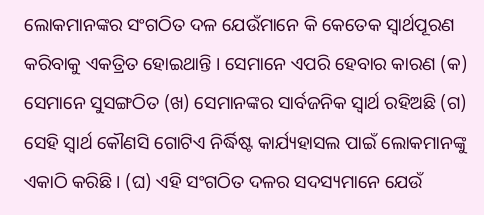ଲୋକମାନଙ୍କର ସଂଗଠିତ ଦଳ ଯେଉଁମାନେ କି କେତେକ ସ୍ଵାର୍ଥପୂରଣ କରିବାକୁ ଏକତ୍ରିତ ହୋଇଥାନ୍ତି । ସେମାନେ ଏପରି ହେବାର କାରଣ (କ) ସେମାନେ ସୁସଙ୍ଗଠିତ (ଖ) ସେମାନଙ୍କର ସାର୍ବଜନିକ ସ୍ଵାର୍ଥ ରହିଅଛି (ଗ) ସେହି ସ୍ଵାର୍ଥ କୌଣସି ଗୋଟିଏ ନିର୍ଦ୍ଧିଷ୍ଟ କାର୍ଯ୍ୟହାସଲ ପାଇଁ ଲୋକମାନଙ୍କୁ ଏକାଠି କରିଛି । (ଘ) ଏହି ସଂଗଠିତ ଦଳର ସଦସ୍ୟମାନେ ଯେଉଁ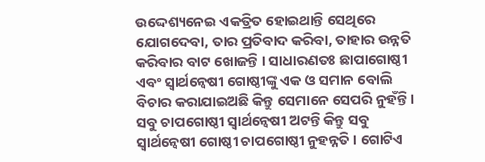ଉଦ୍ଦେଶ୍ୟନେଇ ଏକତ୍ରିତ ହୋଇଥାନ୍ତି ସେଥିରେ ଯୋଗଦେବା, ତାର ପ୍ରତିବାଦ କରିବା, ତାହାର ଉନ୍ନତି କରିବାର ବାଟ ଖୋଜନ୍ତି । ସାଧାରଣତଃ ଛାପାଗୋଷ୍ଠୀ ଏବଂ ସ୍ଵାର୍ଥନ୍ଵେଷୀ ଗୋଷ୍ଠୀଙ୍କୁ ଏକ ଓ ସମାନ ବୋଲି ବିଚାର କରାଯାଇଅଛି କିନ୍ତୁ ସେମାନେ ସେପରି ନୁହଁନ୍ତି । ସବୁ ଚାପଗୋଷ୍ଠୀ ସ୍ଵାର୍ଥନ୍ଵେଷୀ ଅଟନ୍ତି କିନ୍ତୁ ସବୁ ସ୍ଵାର୍ଥନ୍ଵେଷୀ ଗୋଷ୍ଠୀ ଚାପଗୋଷ୍ଠୀ ନୁହନ୍ନତି । ଗୋଟିଏ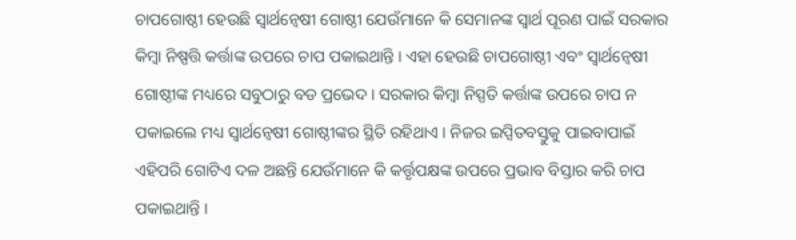ଚାପଗୋଷ୍ଠୀ ହେଉଛି ସ୍ଵାର୍ଥନ୍ଵେଷୀ ଗୋଷ୍ଠୀ ଯେଉଁମାନେ କି ସେମାନଙ୍କ ସ୍ଵାର୍ଥ ପୂରଣ ପାଇଁ ସରକାର କିମ୍ବା ନିଷ୍ପତ୍ତି କର୍ତ୍ତାଙ୍କ ଉପରେ ଚାପ ପକାଇଥାନ୍ତି । ଏହା ହେଉଛି ଚାପଗୋଷ୍ଠୀ ଏବଂ ସ୍ଵାର୍ଥନ୍ଵେଷୀ ଗୋଷ୍ଠୀଙ୍କ ମଧ୍ୟରେ ସବୁଠାରୁ ବଡ ପ୍ରଭେଦ । ସରକାର କିମ୍ବା ନିସ୍ପତି କର୍ତ୍ତାଙ୍କ ଉପରେ ଚାପ ନ ପକାଇଲେ ମଧ୍ୟ ସ୍ଵାର୍ଥନ୍ଵେଷୀ ଗୋଷ୍ଠୀଙ୍କର ସ୍ଥିତି ରହିଥାଏ । ନିଜର ଇପ୍ସିତବସ୍ତୁକୁ ପାଇବାପାଇଁ ଏହିପରି ଗୋଟିଏ ଦଳ ଅଛନ୍ତି ଯେଉଁମାନେ କି କର୍ତ୍ତୃପକ୍ଷଙ୍କ ଉପରେ ପ୍ରଭାବ ବିସ୍ତାର କରି ଚାପ ପକାଇଥାନ୍ତି ।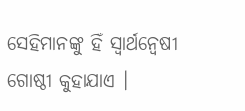ସେହିମାନଙ୍କୁ ହିଁ ସ୍ଵାର୍ଥନ୍ଵେଷୀ ଗୋଷ୍ଠୀ କୁହାଯାଏ ।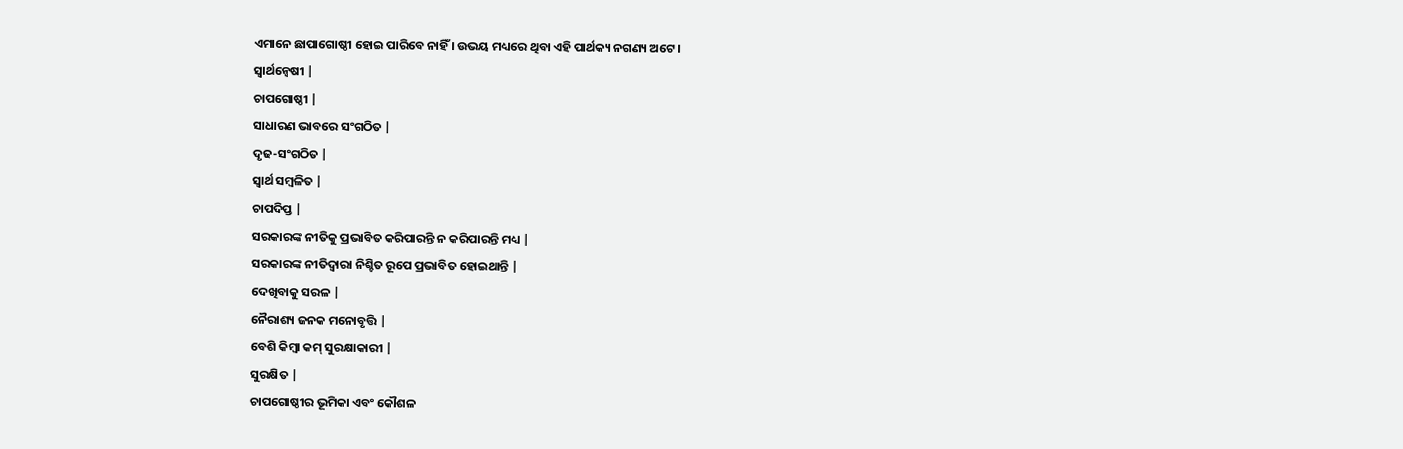ଏମାନେ ଛାପାଗୋଷ୍ଠୀ ହୋଇ ପାରିବେ ନାହିଁ । ଉଭୟ ମଧ୍ୟରେ ଥିବା ଏହି ପାର୍ଥକ୍ୟ ନଗଣ୍ୟ ଅଟେ ।
ସ୍ଵାର୍ଥନ୍ଵେଷୀ |
ଚାପଗୋଷ୍ଠୀ |
ସାଧାରଣ ଭାବରେ ସଂଗଠିତ |
ଦୃଢ-ସଂଗଠିତ |
ସ୍ଵାର୍ଥ ସମ୍ବଳିତ |
ଚାପଦିପ୍ତ |
ସରକାରଙ୍କ ନୀତିକୁ ପ୍ରଭାବିତ କରିପାରନ୍ତି ନ କରିପାରନ୍ତି ମଧ୍ୟ |
ସରକାରଙ୍କ ନୀତିଦ୍ଵାରା ନିଶ୍ଚିତ ରୂପେ ପ୍ରଭାବିତ ହୋଇଥାନ୍ତି |
ଦେଖିବାକୁ ସରଳ |
ନୈରାଶ୍ୟ ଜନକ ମନୋବୃତ୍ତି |
ବେଶି କିମ୍ବା କମ୍ ସୁରକ୍ଷାକାରୀ |
ସୁରକ୍ଷିତ |
ଚାପଗୋଷ୍ଠୀର ଭୂମିକା ଏବଂ କୌଶଳ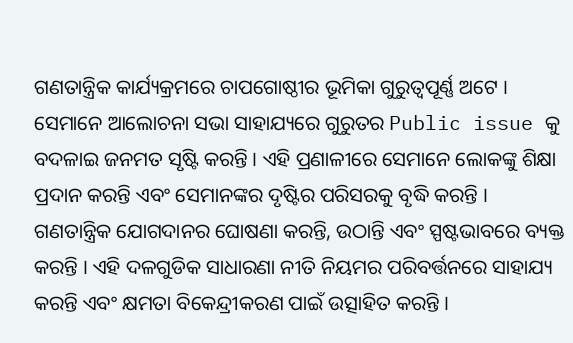ଗଣତାନ୍ତ୍ରିକ କାର୍ଯ୍ୟକ୍ରମରେ ଚାପଗୋଷ୍ଠୀର ଭୂମିକା ଗୁରୁତ୍ୱପୂର୍ଣ୍ଣ ଅଟେ । ସେମାନେ ଆଲୋଚନା ସଭା ସାହାଯ୍ୟରେ ଗୁରୁତର Public issue କୁ ବଦଳାଇ ଜନମତ ସୃଷ୍ଟି କରନ୍ତି । ଏହି ପ୍ରଣାଳୀରେ ସେମାନେ ଲୋକଙ୍କୁ ଶିକ୍ଷା ପ୍ରଦାନ କରନ୍ତି ଏବଂ ସେମାନଙ୍କର ଦୃଷ୍ଟିର ପରିସରକୁ ବୃଦ୍ଧି କରନ୍ତି । ଗଣତାନ୍ତ୍ରିକ ଯୋଗଦାନର ଘୋଷଣା କରନ୍ତି, ଉଠାନ୍ତି ଏବଂ ସ୍ପଷ୍ଟଭାବରେ ବ୍ୟକ୍ତ କରନ୍ତି । ଏହି ଦଳଗୁଡିକ ସାଧାରଣା ନୀତି ନିୟମର ପରିବର୍ତ୍ତନରେ ସାହାଯ୍ୟ କରନ୍ତି ଏବଂ କ୍ଷମତା ବିକେନ୍ଦ୍ରୀକରଣ ପାଇଁ ଉତ୍ସାହିତ କରନ୍ତି ।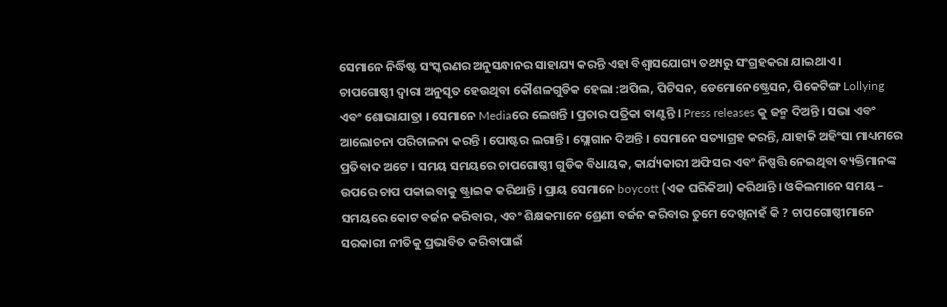ସେମାନେ ନିର୍ଦ୍ଧିଷ୍ଟ ସଂସ୍କରଣର ଅନୁସନ୍ଧାନର ସାହାଯ୍ୟ କରନ୍ତି ଏହା ବିଶ୍ଵାସଯୋଗ୍ୟ ତଥ୍ୟରୁ ସଂଗ୍ରହକରା ଯାଇଥାଏ ।
ଚାପଗୋଷ୍ଠୀ ଦ୍ଵାରା ଅନୁସୃତ ହେଉଥିବା କୌଶଳଗୁଡିକ ହେଲା :ଅପିଲ, ପିଟିସନ, ଡେମୋନେଷ୍ଟ୍ରେସନ, ପିକେଟିଙ୍ଗ Lollying ଏବଂ ଶୋଭାଯାତ୍ରା । ସେମାନେ Mediaରେ ଲେଖନ୍ତି । ପ୍ରଚାର ପତ୍ରିକା ବାଣ୍ଟନ୍ତି । Press releases କୁ ଜନ୍ମ ଦିଅନ୍ତି । ସଭା ଏବଂ ଆଲୋଚନା ପରିଚାଳନା କରନ୍ତି । ପୋଷ୍ଟର ଲଗାନ୍ତି । ସ୍ଲୋଗାନ ଦିଅନ୍ତି । ସେମାନେ ସତ୍ୟାଗ୍ରହ କରନ୍ତି, ଯାହାକି ଅହିଂସା ମାଧ୍ୟମରେ ପ୍ରତିବାଦ ଅଟେ । ସମୟ ସମୟରେ ଚାପଗୋଷ୍ଠୀ ଗୁଡିକ ବିଧାୟକ, କାର୍ଯ୍ୟକାରୀ ଅଫିସର ଏବଂ ନିଷ୍ପତ୍ତି ନେଇଥିବା ବ୍ୟକ୍ତିମାନଙ୍କ ଉପରେ ଚାପ ପକାଇବାକୁ ଷ୍ଟ୍ରାଇକ କରିଥାନ୍ତି । ପ୍ରାୟ ସେମାନେ boycott (ଏକ ଘରିକିଆ) କରିଥାନ୍ତି । ଓକିଲମାନେ ସମୟ – ସମୟରେ କୋଟ ବର୍ଜନ କରିବାର, ଏବଂ ଶିକ୍ଷକମାନେ ଶ୍ରେଣୀ ବର୍ଜନ କରିବାର ତୁମେ ଦେଖିନାହଁ କି ? ଚାପଗୋଷ୍ଠୀମାନେ ସରକାରୀ ନୀତିକୁ ପ୍ରଭାବିତ କରିବାପାଇଁ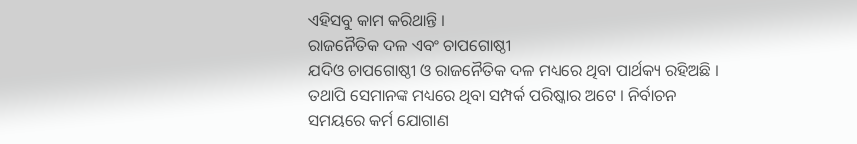ଏହିସବୁ କାମ କରିଥାନ୍ତି ।
ରାଜନୈତିକ ଦଳ ଏବଂ ଚାପଗୋଷ୍ଠୀ
ଯଦିଓ ଚାପଗୋଷ୍ଠୀ ଓ ରାଜନୈତିକ ଦଳ ମଧ୍ୟରେ ଥିବା ପାର୍ଥକ୍ୟ ରହିଅଛି । ତଥାପି ସେମାନଙ୍କ ମଧ୍ୟରେ ଥିବା ସମ୍ପର୍କ ପରିଷ୍କାର ଅଟେ । ନିର୍ବାଚନ ସମୟରେ କର୍ମ ଯୋଗାଣ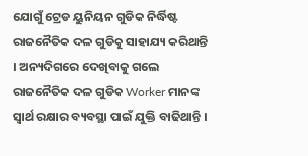ଯୋଗୁଁ ଟ୍ରେଡ ୟୁନିୟନ ଗୁଡିକ ନିର୍ଦ୍ଧିଷ୍ଟ ରାଜନୈତିକ ଦଳ ଗୁଡିକୁ ସାହାଯ୍ୟ କରିଥାନ୍ତି । ଅନ୍ୟଦିଗରେ ଦେଖିବାକୁ ଗଲେ ରାଜନୈତିକ ଦଳ ଗୁଡିକ Worker ମାନଙ୍କ ସ୍ଵାର୍ଥ ରକ୍ଷାର ବ୍ୟବସ୍ଥା ପାଇଁ ଯୁକ୍ତି ବାଢିଥାନ୍ତି ।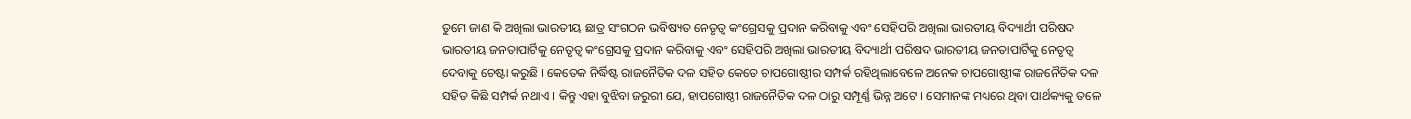ତୁମେ ଜାଣ କି ଅଖିଲା ଭାରତୀୟ ଛାତ୍ର ସଂଗଠନ ଭବିଷ୍ୟତ ନେତୃତ୍ଵ କଂଗ୍ରେସକୁ ପ୍ରଦାନ କରିବାକୁ ଏବଂ ସେହିପରି ଅଖିଲା ଭାରତୀୟ ବିଦ୍ୟାର୍ଥୀ ପରିଷଦ ଭାରତୀୟ ଜନତାପାର୍ଟିକୁ ନେତୃତ୍ଵ କଂଗ୍ରେସକୁ ପ୍ରଦାନ କରିବାକୁ ଏବଂ ସେହିପରି ଅଖିଲା ଭାରତୀୟ ବିଦ୍ୟାର୍ଥୀ ପରିଷଦ ଭାରତୀୟ ଜନତାପାର୍ଟିକୁ ନେତୃତ୍ଵ ଦେବାକୁ ଚେଷ୍ଟା କରୁଛି । କେତେକ ନିର୍ଦ୍ଧିଷ୍ଟ ରାଜନୈତିକ ଦଳ ସହିତ କେତେ ଚାପଗୋଷ୍ଠୀର ସମ୍ପର୍କ ରହିଥିଲାବେଳେ ଅନେକ ଚାପଗୋଷ୍ଠୀଙ୍କ ରାଜନୈତିକ ଦଳ ସହିତ କିଛି ସମ୍ପର୍କ ନଥାଏ । କିନ୍ତୁ ଏହା ବୁଝିବା ଜରୁରୀ ଯେ, ହାପଗୋଷ୍ଠୀ ରାଜନୈତିକ ଦଳ ଠାରୁ ସମ୍ପୂର୍ଣ୍ଣ ଭିନ୍ନ ଅଟେ । ସେମାନଙ୍କ ମଧ୍ୟରେ ଥିବା ପାର୍ଥକ୍ୟକୁ ତଳେ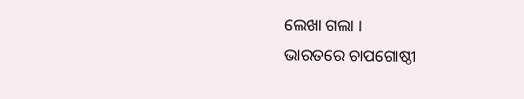ଲେଖା ଗଲା ।
ଭାରତରେ ଚାପଗୋଷ୍ଠୀ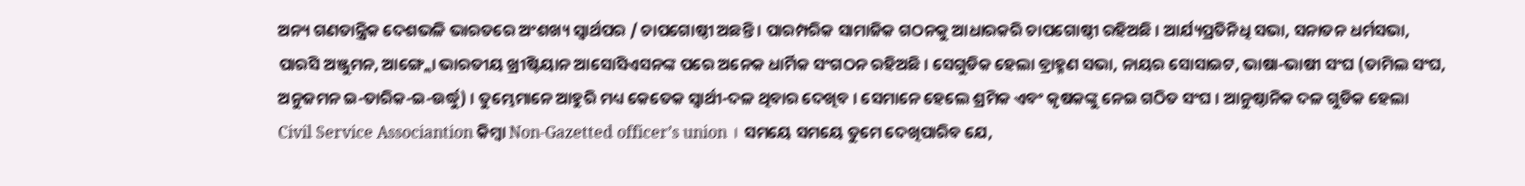ଅନ୍ୟ ଗଣତାନ୍ତ୍ରିକ ଦେଶଭଳି ଭାରତରେ ଅଂଶଖ୍ୟ ସ୍ଵାର୍ଥପର / ଚାପଗୋଷ୍ଠୀ ଅଛନ୍ତି । ପାରମ୍ପରିକ ସାମାଜିକ ଗଠନକୁ ଆଧାରକରି ଚାପଗୋଷ୍ଠୀ ରହିଅଛି । ଆର୍ଯ୍ୟପ୍ରତିନିଧି ସଭା, ସନାତନ ଧର୍ମସଭା, ପାରସି ଅଞ୍ଜୁମନ, ଆଙ୍ଗ୍ଲୋ ଭାରତୀୟ ଖ୍ରୀଷ୍ଟିୟାନ ଆସୋସିଏସନଙ୍କ ପରେ ଅନେକ ଧାର୍ମିକ ସଂଗଠନ ରହିଅଛି । ସେଗୁଡିକ ହେଲା ବ୍ରାହ୍ମଣ ସଭା, ନାୟର ସୋସାଇଟ, ଭାଷା-ଭାଷୀ ସଂଘ (ତାମିଲ ସଂଘ, ଅନୁଜମନ ଇ-ତାରିକ-ଇ-ଉର୍ଦ୍ଧୁ) । ତୁମ୍ଭେମାନେ ଆହୁରି ମଧ୍ୟ କେତେକ ସ୍ଵାର୍ଥୀ-ଦଳ ଥିବାର ଦେଖିବ । ସେମାନେ ହେଲେ ଶ୍ରମିକ ଏବଂ କୃଷକଙ୍କୁ ନେଇ ଗଠିତ ସଂଘ । ଆନୁଷ୍ଠାନିକ ଦଳ ଗୁଡିକ ହେଲା Civil Service Associantion କିମ୍ବା Non-Gazetted officer’s union । ସମୟେ ସମୟେ ତୁମେ ଦେଖିପାରିବ ଯେ,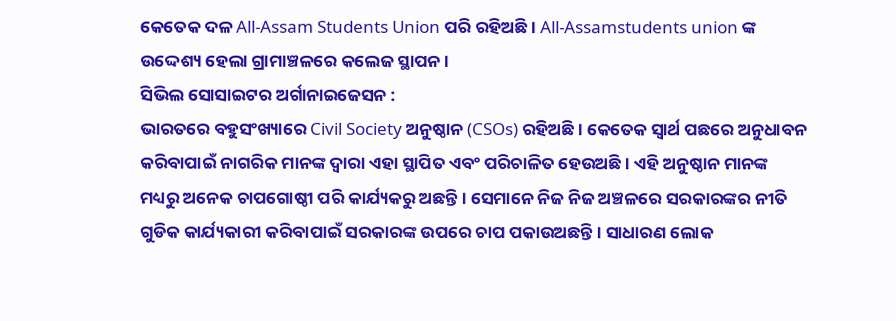କେତେକ ଦଳ All-Assam Students Union ପରି ରହିଅଛି । All-Assamstudents union ଙ୍କ ଉଦ୍ଦେଶ୍ୟ ହେଲା ଗ୍ରାମାଞ୍ଚଳରେ କଲେଜ ସ୍ଥାପନ ।
ସିଭିଲ ସୋସାଇଟର ଅର୍ଗାନାଇଜେସନ :
ଭାରତରେ ବହୁସଂଖ୍ୟାରେ Civil Society ଅନୁଷ୍ଠାନ (CSOs) ରହିଅଛି । କେତେକ ସ୍ଵାର୍ଥ ପଛରେ ଅନୁଧାବନ କରିବାପାଇଁ ନାଗରିକ ମାନଙ୍କ ଦ୍ଵାରା ଏହା ସ୍ଥାପିତ ଏବଂ ପରିଚାଳିତ ହେଉଅଛି । ଏହି ଅନୁଷ୍ଠାନ ମାନଙ୍କ ମଧ୍ୟରୁ ଅନେକ ଚାପଗୋଷ୍ଠୀ ପରି କାର୍ଯ୍ୟକରୁ ଅଛନ୍ତି । ସେମାନେ ନିଜ ନିଜ ଅଞ୍ଚଳରେ ସରକାରଙ୍କର ନୀତି ଗୁଡିକ କାର୍ଯ୍ୟକାରୀ କରିବାପାଇଁ ସରକାରଙ୍କ ଉପରେ ଚାପ ପକାଉଅଛନ୍ତି । ସାଧାରଣ ଲୋକ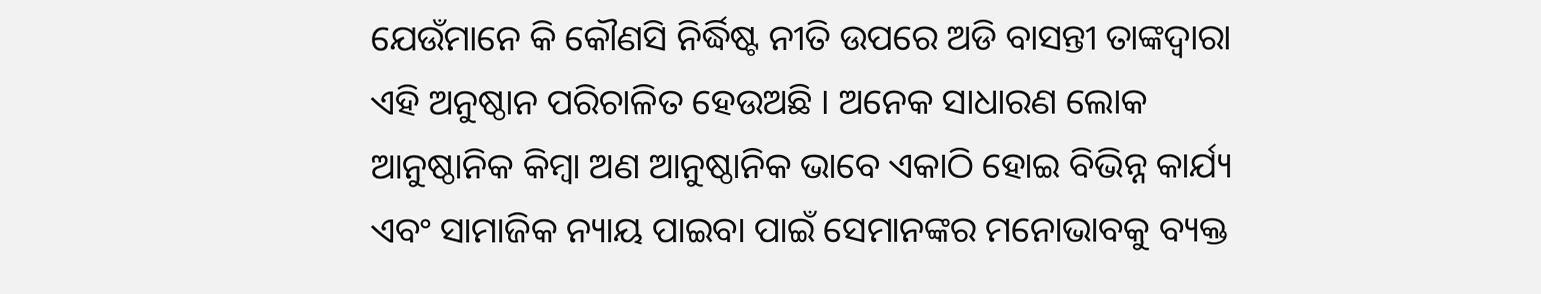ଯେଉଁମାନେ କି କୌଣସି ନିର୍ଦ୍ଧିଷ୍ଟ ନୀତି ଉପରେ ଅଡି ବାସନ୍ତୀ ତାଙ୍କଦ୍ଵାରା ଏହି ଅନୁଷ୍ଠାନ ପରିଚାଳିତ ହେଉଅଛି । ଅନେକ ସାଧାରଣ ଲୋକ ଆନୁଷ୍ଠାନିକ କିମ୍ବା ଅଣ ଆନୁଷ୍ଠାନିକ ଭାବେ ଏକାଠି ହୋଇ ବିଭିନ୍ନ କାର୍ଯ୍ୟ ଏବଂ ସାମାଜିକ ନ୍ୟାୟ ପାଇବା ପାଇଁ ସେମାନଙ୍କର ମନୋଭାବକୁ ବ୍ୟକ୍ତ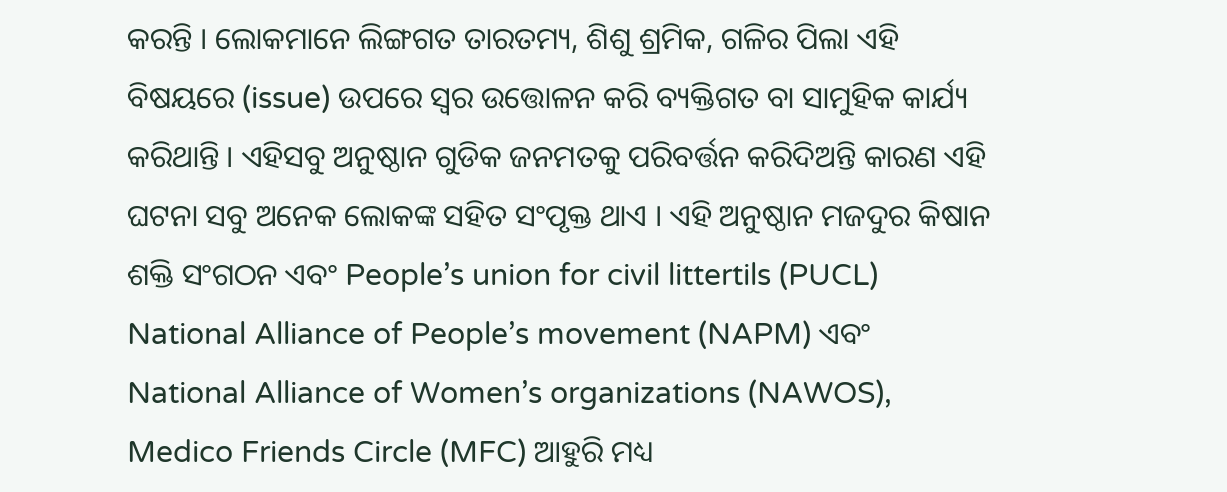କରନ୍ତି । ଲୋକମାନେ ଲିଙ୍ଗଗତ ତାରତମ୍ୟ, ଶିଶୁ ଶ୍ରମିକ, ଗଳିର ପିଲା ଏହି ବିଷୟରେ (issue) ଉପରେ ସ୍ଵର ଉତ୍ତୋଳନ କରି ବ୍ୟକ୍ତିଗତ ବା ସାମୁହିକ କାର୍ଯ୍ୟ କରିଥାନ୍ତି । ଏହିସବୁ ଅନୁଷ୍ଠାନ ଗୁଡିକ ଜନମତକୁ ପରିବର୍ତ୍ତନ କରିଦିଅନ୍ତି କାରଣ ଏହି ଘଟନା ସବୁ ଅନେକ ଲୋକଙ୍କ ସହିତ ସଂପୃକ୍ତ ଥାଏ । ଏହି ଅନୁଷ୍ଠାନ ମଜଦୁର କିଷାନ ଶକ୍ତି ସଂଗଠନ ଏବଂ People’s union for civil littertils (PUCL) National Alliance of People’s movement (NAPM) ଏବଂ National Alliance of Women’s organizations (NAWOS), Medico Friends Circle (MFC) ଆହୁରି ମଧ୍ୟ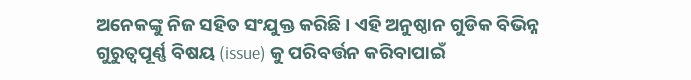ଅନେକଙ୍କୁ ନିଜ ସହିତ ସଂଯୁକ୍ତ କରିଛି । ଏହି ଅନୁଷ୍ଠାନ ଗୁଡିକ ବିଭିନ୍ନ ଗୁରୁତ୍ୱପୂର୍ଣ୍ଣ ବିଷୟ (issue) କୁ ପରିବର୍ତ୍ତନ କରିବାପାଇଁ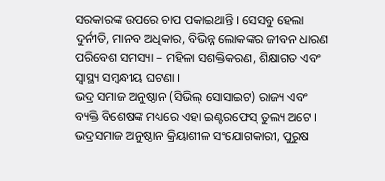ସରକାରଙ୍କ ଉପରେ ଚାପ ପକାଇଥାନ୍ତି । ସେସବୁ ହେଲା ଦୁର୍ନୀତି, ମାନବ ଅଧିକାର, ବିଭିନ୍ନ ଲୋକଙ୍କର ଜୀବନ ଧାରଣ ପରିବେଶ ସମସ୍ୟା – ମହିଳା ସଶକ୍ତିକରଣ, ଶିକ୍ଷାଗତ ଏବଂ ସ୍ୱାସ୍ଥ୍ୟ ସମ୍ବନ୍ଧୀୟ ଘଟଣା ।
ଭଦ୍ର ସମାଜ ଅନୁଷ୍ଠାନ (ସିଭିଲ୍ ସୋସାଇଟ) ରାଜ୍ୟ ଏବଂ ବ୍ୟକ୍ତି ବିଶେଷଙ୍କ ମଧ୍ୟରେ ଏହା ଇଣ୍ଟରଫେସ୍ ତୁଲ୍ୟ ଅଟେ ।
ଭଦ୍ରସମାଜ ଅନୁଷ୍ଠାନ କ୍ରିୟାଶୀଳ ସଂଯୋଗକାରୀ, ପୁରୁଷ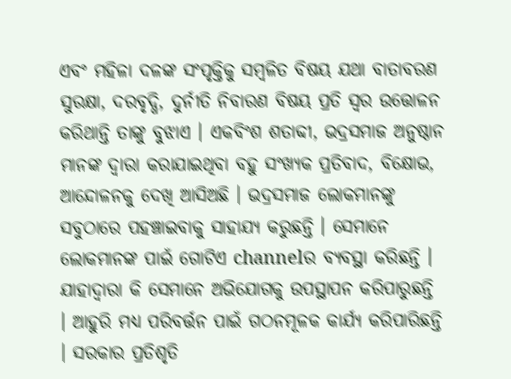ଏବଂ ମହିଳା ଦଳଙ୍କ ସଂପୃକ୍ତିକୁ ସମ୍ବଳିତ ବିଷୟ ଯଥା ବାତାବରଣ ସୁରକ୍ଷା, ଦରବୃଦ୍ଧି, ଦୁର୍ନୀତି ନିବାରଣ ବିଷୟ ପ୍ରତି ସ୍ଵର ଉତ୍ତୋଳନ କରିଥାନ୍ତି ତାଙ୍କୁ ବୁଝାଏ । ଏକବିଂଶ ଶତାବ୍ଦୀ, ଭଦ୍ରସମାଜ ଅନୁଷ୍ଠାନ ମାନଙ୍କ ଦ୍ଵାରା କରାଯାଇଥିବା ବହୁ ସଂଖ୍ୟକ ପ୍ରତିବାଦ, ବିକ୍ଷୋଭ, ଆନ୍ଦୋଳନକୁ ଦେଖି ଆସିଅଛି । ଭଦ୍ରସମାଜ ଲୋକମାନଙ୍କୁ ସବୁଠାରେ ପହଞ୍ଚାଇବାକୁ ସାହାଯ୍ୟ କରୁଛନ୍ତି । ସେମାନେ ଲୋକମାନଙ୍କ ପାଇଁ ଗୋଟିଏ channelର ବ୍ୟବସ୍ଥା କରିଛନ୍ତି । ଯାହାଦ୍ଵାରା କି ସେମାନେ ଅଭିଯୋଗକୁ ଉପସ୍ଥାପନ କରିପାରୁଛନ୍ତି । ଆହୁରି ମଧ୍ୟ ପରିବର୍ତ୍ତନ ପାଇଁ ଗଠନମୂଳକ କାର୍ଯ୍ୟ କରିପାରିଛନ୍ତି । ସରକାର ପ୍ରତିଶୃତି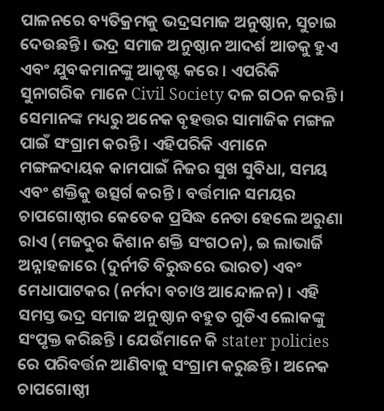ପାଳନରେ ବ୍ୟତିକ୍ରମକୁ ଭଦ୍ରସମାଜ ଅନୁଷ୍ଠାନ, ସୁଚାଇ ଦେଉଛନ୍ତି । ଭଦ୍ର ସମାଜ ଅନୁଷ୍ଠାନ ଆଦର୍ଶ ଆଡକୁ ହୁଏ ଏବଂ ଯୁବକମାନଙ୍କୁ ଆକୃଷ୍ଟ କରେ । ଏପରିକି ସୁନାଗରିକ ମାନେ Civil Society ଦଳ ଗଠନ କରନ୍ତି । ସେମାନଙ୍କ ମଧ୍ୟରୁ ଅନେକ ବୃହତ୍ତର ସାମାଜିକ ମଙ୍ଗଳ ପାଇଁ ସଂଗ୍ରାମ କରନ୍ତି । ଏହିପରିକି ଏମାନେ ମଙ୍ଗଳଦାୟକ କାମପାଇଁ ନିଜର ସୁଖ ସୁବିଧା, ସମୟ ଏବଂ ଶକ୍ତିକୁ ଉତ୍ସର୍ଗ କରନ୍ତି । ବର୍ତ୍ତମାନ ସମୟର ଚାପଗୋଷ୍ଠୀର କେତେକ ପ୍ରସିଦ୍ଧ ନେତା ହେଲେ ଅରୁଣା ରାଏ (ମଜଦୁର କିଶାନ ଶକ୍ତି ସଂଗଠନ), ଇ ଲାଭାର୍ଜି ଅନ୍ନାହଜାରେ (ଦୁର୍ନୀତି ବିରୁଦ୍ଧରେ ଭାରତ) ଏବଂ ମେଧାପାଟକର (ନର୍ମଦା ବଚାଓ ଆନ୍ଦୋଳନ) । ଏହି ସମସ୍ତ ଭଦ୍ର ସମାଜ ଅନୁଷ୍ଠାନ ବହୁତ ଗୁଡିଏ ଲୋକଙ୍କୁ ସଂପୃକ୍ତ କରିଛନ୍ତି । ଯେଉଁମାନେ କି stater policies ରେ ପରିବର୍ତ୍ତନ ଆଣିବାକୁ ସଂଗ୍ରାମ କରୁଛନ୍ତି । ଅନେକ ଚାପଗୋଷ୍ଠୀ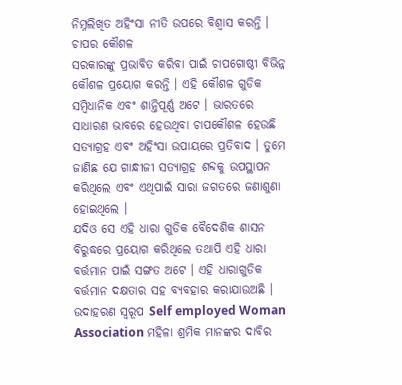ନିମ୍ନଲିଖିତ ଅହିଂସା ନୀତି ଉପରେ ବିଶ୍ଵାସ କରନ୍ତି ।
ଚାପର କୌଶଳ
ସରକାରଙ୍କୁ ପ୍ରଭାବିତ କରିବା ପାଇଁ ଚାପଗୋଷ୍ଠୀ ବିଭିନ୍ନ କୌଶଳ ପ୍ରୟୋଗ କରନ୍ତି । ଏହି କୌଶଳ ଗୁଡିକ ସମ୍ବିଧାନିକ ଏବଂ ଶାନ୍ତିପୂର୍ଣ୍ଣ ଅଟେ । ଭାରତରେ ସାଧାରଣ ଭାବରେ ହେଉଥିବା ଚାପକୌଶଳ ହେଉଛି ସତ୍ୟାଗ୍ରହ ଏବଂ ଅହିଂସା ଉପାୟରେ ପ୍ରତିବାଦ । ତୁମେ ଜାଣିଛ ଯେ ଗାନ୍ଧୀଜୀ ସତ୍ୟାଗ୍ରହ ଶବ୍ଦକୁ ଉପସ୍ଥାପନ କରିଥିଲେ ଏବଂ ଏଥିପାଇଁ ସାରା ଜଗତରେ ଜଣାଶୁଣା ହୋଇଥିଲେ ।
ଯଦିଓ ସେ ଏହି ଧାରା ଗୁଡିକ ବୈଦେଶିକ ଶାସନ ବିରୁଦ୍ଧରେ ପ୍ରୟୋଗ କରିଥିଲେ ତଥାପି ଏହି ଧାରା ବର୍ତ୍ତମାନ ପାଇଁ ସଙ୍ଗତ ଅଟେ । ଏହି ଧାରାଗୁଡିକ ବର୍ତ୍ତମାନ ଦକ୍ଷତାର ସହ ବ୍ୟବହାର କରାଯାଉଅଛି । ଉଦାହରଣ ସ୍ୱରୂପ Self employed Woman Association ମହିଳା ଶ୍ରମିକ ମାନଙ୍କର ଦାବିର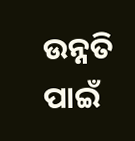ଉନ୍ନତି ପାଇଁ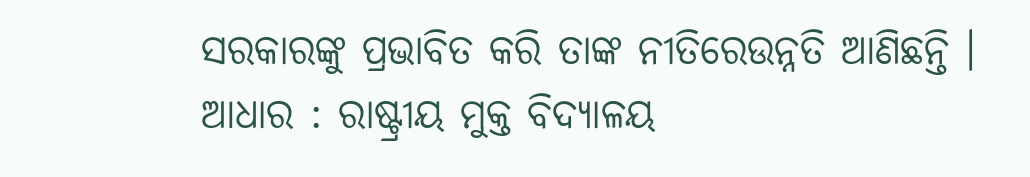ସରକାରଙ୍କୁ ପ୍ରଭାବିତ କରି ତାଙ୍କ ନୀତିରେଉନ୍ନତି ଆଣିଛନ୍ତି ।
ଆଧାର : ରାଷ୍ଟ୍ରୀୟ ମୁକ୍ତ ବିଦ୍ୟାଳୟ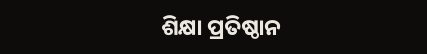ଶିକ୍ଷା ପ୍ରତିଷ୍ଠାନ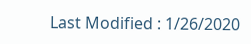Last Modified : 1/26/2020